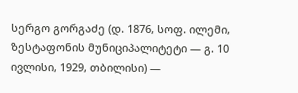სერგო გორგაძე (დ. 1876, სოფ. ილემი, ზესტაფონის მუნიციპალიტეტი — გ. 10 ივლისი, 1929, თბილისი) —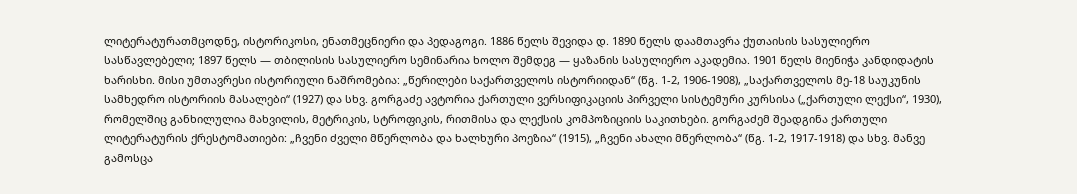ლიტერატურათმცოდნე, ისტორიკოსი, ენათმეცნიერი და პედაგოგი. 1886 წელს შევიდა დ. 1890 წელს დაამთავრა ქუთაისის სასულიერო სასწავლებელი; 1897 წელს — თბილისის სასულიერო სემინარია ხოლო შემდეგ — ყაზანის სასულიერო აკადემია. 1901 წელს მიენიჭა კანდიდატის ხარისხი. მისი უმთავრესი ისტორიული ნაშრომებია: „წერილები საქართველოს ისტორიიდან“ (წგ. 1-2, 1906-1908), „საქართველოს მე-18 საუკუნის სამხედრო ისტორიის მასალები“ (1927) და სხვ. გორგაძე ავტორია ქართული ვერსიფიკაციის პირველი სისტემური კურსისა („ქართული ლექსი“, 1930), რომელშიც განხილულია მახვილის, მეტრიკის, სტროფიკის, რითმისა და ლექსის კომპოზიციის საკითხები. გორგაძემ შეადგინა ქართული ლიტერატურის ქრესტომათიები: „ჩვენი ძველი მწერლობა და ხალხური პოეზია“ (1915), „ჩვენი ახალი მწერლობა“ (წგ. 1-2, 1917-1918) და სხვ. მანვე გამოსცა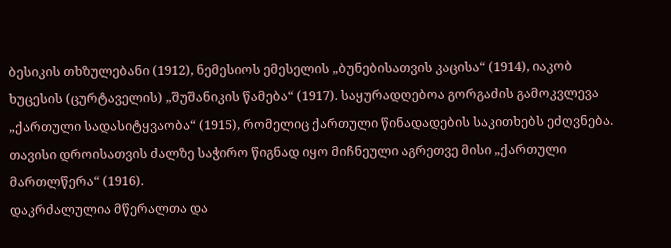ბესიკის თხზულებანი (1912), ნემესიოს ემესელის „ბუნებისათვის კაცისა“ (1914), იაკობ ხუცესის (ცურტაველის) „შუშანიკის წამება“ (1917). საყურადღებოა გორგაძის გამოკვლევა „ქართული სადასიტყვაობა“ (1915), რომელიც ქართული წინადადების საკითხებს ეძღვნება. თავისი დროისათვის ძალზე საჭირო წიგნად იყო მიჩნეული აგრეთვე მისი „ქართული მართლწერა“ (1916).
დაკრძალულია მწერალთა და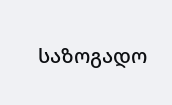საზოგადო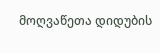მოღვაწეთა დიდუბის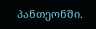პანთეონში.